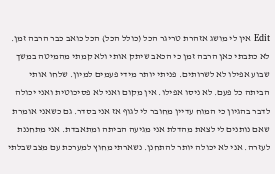Edit אין לי מושג אזהרת טריגר הכל (כולל הכל) הכל כואב כבר הרבה זמן. לא כתבתי כאן הרבה זמן כי הכאב שיתק אותי ולא קמתי מהמיטה במשך שבוע אפילו לא לשרותים. פניתי יותר מידי פעמים למיון. שלחו אותי הביתה כל פעם. לא ניסו אפילו. אין מקום ואני לא פסיכוטית ואני יכולה לדבר בהגיון כי המוח עדיין מחובר לי לגוף אז אני בסדר. גם כשאני אומרת שאם נותנים לי לצאת מהדלת אני מגיעה הביתה ומתאבדת. אני מתחננת לעזרה. אני לא יכולה יותר להתחנן. נשארתי מחוץ למערכת עם מצב שבלתי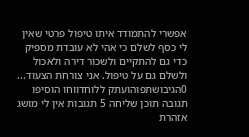אפשרי להתמודד איתו טיפול פרטי שאין לי כסף לשלם כי אהי לא עובדת מספיק כדי גם להתקיים ולשכור דירה ולאכול ולשלם גם על טיפול. אני צורחת הצעוד... 0הגיבושתפוהועתק ללוחדווחו הוסיפו תגובה תוכן שליחה 5 תגובות אין לי מושג אזהרת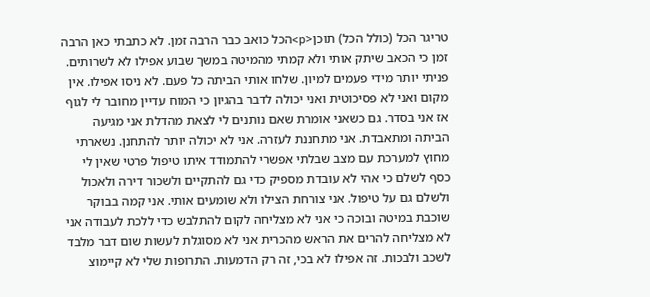טריגר הכל (כולל הכל) תוכן<p>הכל כואב כבר הרבה זמן. לא כתבתי כאן הרבה זמן כי הכאב שיתק אותי ולא קמתי מהמיטה במשך שבוע אפילו לא לשרותים. פניתי יותר מידי פעמים למיון. שלחו אותי הביתה כל פעם. לא ניסו אפילו. אין מקום ואני לא פסיכוטית ואני יכולה לדבר בהגיון כי המוח עדיין מחובר לי לגוף אז אני בסדר. גם כשאני אומרת שאם נותנים לי לצאת מהדלת אני מגיעה הביתה ומתאבדת. אני מתחננת לעזרה. אני לא יכולה יותר להתחנן. נשארתי מחוץ למערכת עם מצב שבלתי אפשרי להתמודד איתו טיפול פרטי שאין לי כסף לשלם כי אהי לא עובדת מספיק כדי גם להתקיים ולשכור דירה ולאכול ולשלם גם על טיפול. אני צורחת הצילו ולא שומעים אותי. אני קמה בבוקר שוכבת במיטה ובוכה כי אני לא מצליחה לקום להתלבש כדי ללכת לעבודה אני לא מצליחה להרים את הראש מהכרית אני לא מסוגלת לעשות שום דבר מלבד לשכב ולבכות. זה אפילו לא בכי, זה רק הדמעות. התרופות שלי לא קיימוצ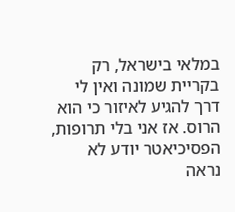במלאי בישראל, רק בקריית שמונה ואין לי דרך להגיע לאיזור כי הוא הרוס. אז אני בלי תרופות, הפסיכיאטר יודע לא נראה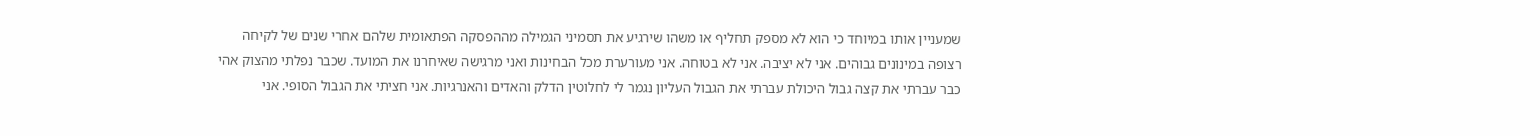שמעניין אותו במיוחד כי הוא לא מספק תחליף או משהו שירגיע את תסמיני הגמילה מההפסקה הפתאומית שלהם אחרי שנים של לקיחה רצופה במינונים גבוהים. אני לא יציבה. אני לא בטוחה. אני מעורערת מכל הבחינות ואני מרגישה שאיחרנו את המועד. שכבר נפלתי מהצוק אהי כבר עברתי את קצה גבול היכולת עברתי את הגבול העליון נגמר לי לחלוטין הדלק והאדים והאנרגיות. אני חציתי את הגבול הסופי. אני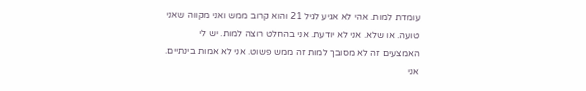עומדת למות. אהי לא אגיע לגיל 21 והוא קרוב ממש ואני מקווה שאני טועה. או שלא. אני לא יודעת. אני בהחלט רוצה למות. יש לי האמצעים זה לא מסובך למות זה ממש פשוט. אני לא אמות בינתיים. אני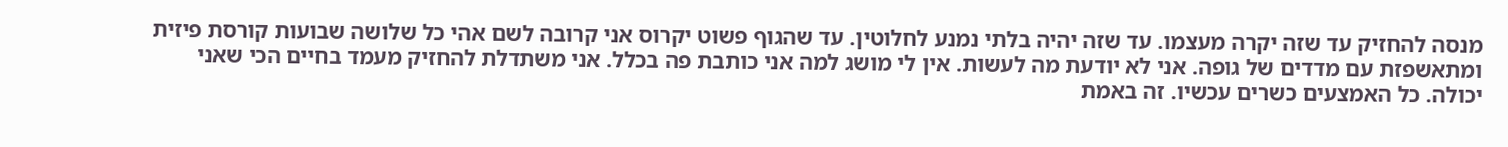מנסה להחזיק עד שזה יקרה מעצמו. עד שזה יהיה בלתי נמנע לחלוטין. עד שהגוף פשוט יקרוס אני קרובה לשם אהי כל שלושה שבועות קורסת פיזית ומתאשפזת עם מדדים של גופה. אני לא יודעת מה לעשות. אין לי מושג למה אני כותבת פה בכלל. אני משתדלת להחזיק מעמד בחיים הכי שאני יכולה. כל האמצעים כשרים עכשיו. זה באמת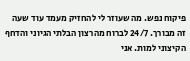פיקוח נפש. מה שעוזר לי להחזיק מעמד עוד שעה זה מבורך. 24/7 לברוח מהרצון הבלתי הגיוני והדחף הקיצוני למות. אני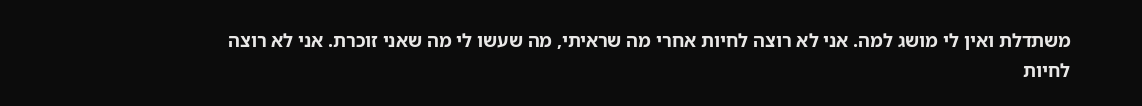משתדלת ואין לי מושג למה. אני לא רוצה לחיות אחרי מה שראיתי, מה שעשו לי מה שאני זוכרת. אני לא רוצה לחיות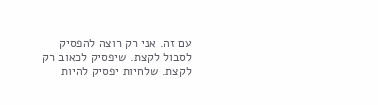עם זה. אני רק רוצה להפסיק לסבול לקצת. שיפסיק לכאוב רק לקצת. שלחיות יפסיק להיות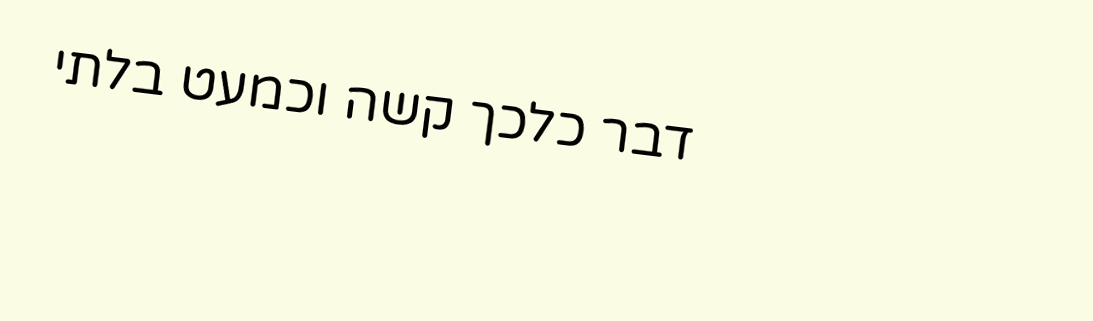דבר כלכך קשה וכמעט בלתי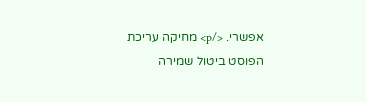אפשרי. </p> מחיקה עריכת הפוסט ביטול שמירה